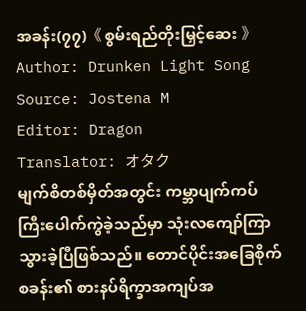အခန်း(၇၇)《 စွမ်းရည်တိုးမြှင့်ဆေး 》
Author: Drunken Light Song
Source: Jostena M
Editor: Dragon
Translator: オタク
မျက်စိတစ်မှိတ်အတွင်း ကမ္ဘာပျက်ကပ်ကြီးပေါက်ကွဲခဲ့သည်မှာ သုံးလကျော်ကြာသွားခဲ့ပြီဖြစ်သည်။ တောင်ပိုင်းအခြေစိုက်စခန်း၏ စားနပ်ရိက္ခာအကျပ်အ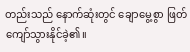တည်းသည် နောက်ဆုံးတွင် ချောမွေ့စွာ ဖြတ်ကျော်သွားနိုင်ခဲ့၏။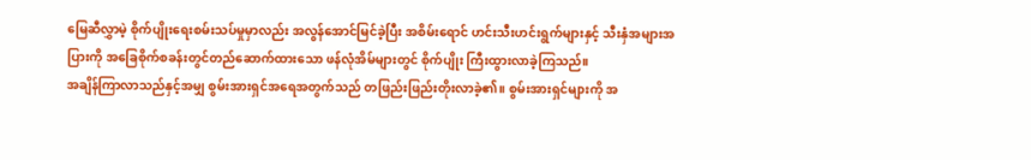မြေဆီလွှာမဲ့ စိုက်ပျိုးရေးစမ်းသပ်မှုမှာလည်း အလွန်အောင်မြင်ခဲ့ပြီး အစိမ်းရောင် ဟင်းသီးဟင်းရွက်များနှင့် သီးနှံအများအပြားကို အခြေစိုက်စခန်းတွင်တည်ဆောက်ထားသော ဖန်လုံအိမ်များတွင် စိုက်ပျိုး ကြီးထွားလာခဲ့ကြသည်။
အချိန်ကြာလာသည်နှင့်အမျှ စွမ်းအားရှင်အရေအတွက်သည် တဖြည်းဖြည်းတိုးလာခဲ့၏။ စွမ်းအားရှင်များကို အ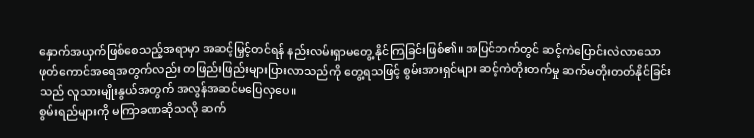နှောက်အယှက်ဖြစ်စေသည့်အရာမှာ အဆင့်မြှင့်တင်ရန် နည်းလမ်းရှာမတွေ့ နိုင်ကြခြင်းဖြစ်၏။ အပြင်ဘက်တွင် ဆင့်ကဲပြောင်းလဲလာသော ဖုတ်ကောင်အရေအတွက်လည်း တဖြည်းဖြည်းများပြားလာသည်ကို တွေ့ရသဖြင့် စွမ်းအားရှင်များ ဆင့်ကဲတိုးတက်မှု ဆက်မတိုးတတ်နိုင်ခြင်းသည် လူသားမျိုးနွယ်အတွက် အလွန်အဆင်မပြေလှပေ။
စွမ်းရည်များကို မကြာခဏဆိုသလို ဆက်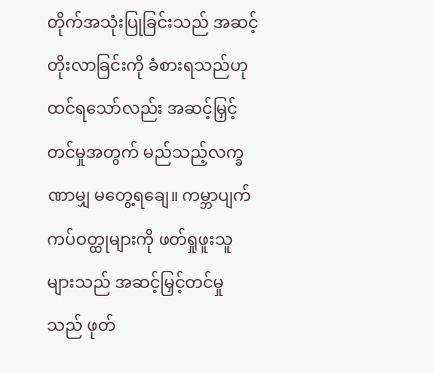တိုက်အသုံးပြုခြင်းသည် အဆင့်တိုးလာခြင်းကို ခံစားရသည်ဟု ထင်ရသော်လည်း အဆင့်မြှင့်တင်မှုအတွက် မည်သည့်လက္ခဏာမျှ မတွေ့ရချေ။ ကမ္ဘာပျက်ကပ်ဝတ္ထုများကို ဖတ်ရှုဖူးသူများသည် အဆင့်မြှင့်တင်မှုသည် ဖုတ်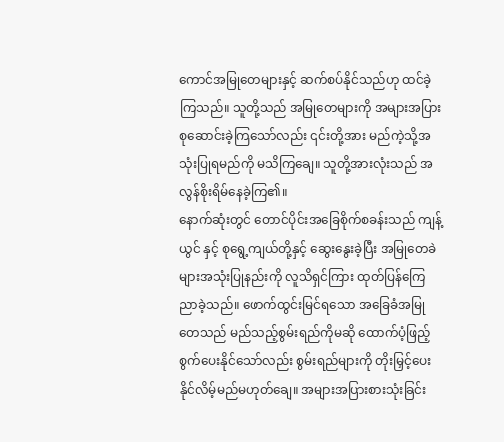ကောင်အမြုတေများနှင့် ဆက်စပ်နိုင်သည်ဟု ထင်ခဲ့ကြသည်။ သူတို့သည် အမြုတေများကို အများအပြားစုဆောင်းခဲ့ကြသော်လည်း ၎င်းတို့အား မည်ကဲ့သို့အသုံးပြုရမည်ကို မသိကြချေ။ သူတို့အားလုံးသည် အလွန်စိုးရိမ်နေခဲ့ကြ၏။
နောက်ဆုံးတွင် တောင်ပိုင်းအခြေစိုက်စခန်းသည် ကျန့်ယွင် နှင့် စုရွေ့ကျယ်တို့နှင့် ဆွေးနွေးခဲ့ပြီး အမြုတေခဲများအသုံးပြုနည်းကို လူသိရှင်ကြား ထုတ်ပြန်ကြေညာခဲ့သည်။ ဖောက်ထွင်းမြင်ရသော အခြေခံအမြုတေသည် မည်သည့်စွမ်းရည်ကိုမဆို ထောက်ပံ့ဖြည့်စွက်ပေးနိုင်သော်လည်း စွမ်းရည်များကို တိုးမြှင့်ပေးနိုင်လိမ့်မည်မဟုတ်ချေ။ အများအပြားစားသုံးခြင်း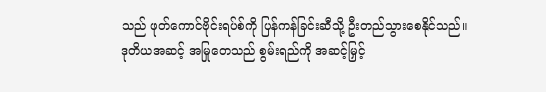သည် ဖုတ်ကောင်ဗိုင်းရပ်စ်ကို ပြန်ကန်ခြင်းဆီသို့ ဦးတည်သွားစေနိုင်သည်။
ဒုတိယအဆင့် အမြုတေသည် စွမ်းရည်ကို အဆင့်မြှင့်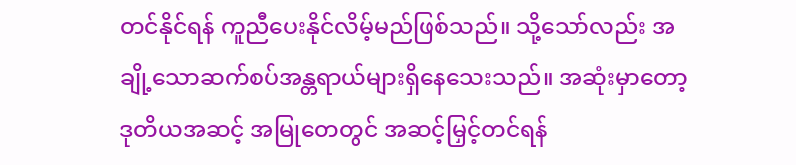တင်နိုင်ရန် ကူညီပေးနိုင်လိမ့်မည်ဖြစ်သည်။ သို့သော်လည်း အချို့သောဆက်စပ်အန္တရာယ်များရှိနေသေးသည်။ အဆုံးမှာတော့ ဒုတိယအဆင့် အမြုတေတွင် အဆင့်မြှင့်တင်ရန်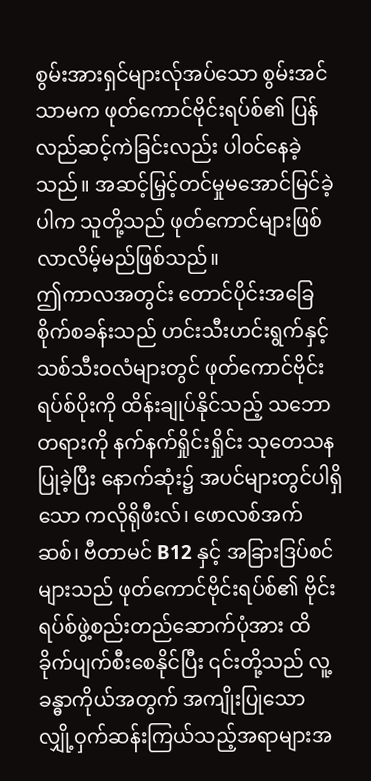စွမ်းအားရှင်များလ်ုအပ်သော စွမ်းအင်သာမက ဖုတ်ကောင်ဗိုင်းရပ်စ်၏ ပြန်လည်ဆင့်ကဲခြင်းလည်း ပါ၀င်နေခဲ့သည်။ အဆင့်မြှင့်တင်မှုမအောင်မြင်ခဲ့ပါက သူတို့သည် ဖုတ်ကောင်များဖြစ်လာလိမ့်မည်ဖြစ်သည်။
ဤကာလအတွင်း တောင်ပိုင်းအခြေစိုက်စခန်းသည် ဟင်းသီးဟင်းရွက်နှင့် သစ်သီးဝလံများတွင် ဖုတ်ကောင်ဗိုင်းရပ်စ်ပိုးကို ထိန်းချုပ်နိုင်သည့် သဘောတရားကို နက်နက်ရှိုင်းရှိုင်း သုတေသနပြုခဲ့ပြီး နောက်ဆုံး၌ အပင်များတွင်ပါရှိသော ကလိုရိုဖီးလ်၊ ဖောလစ်အက်ဆစ်၊ ဗီတာမင် B12 နှင့် အခြားဒြပ်စင်များသည် ဖုတ်ကောင်ဗိုင်းရပ်စ်၏ ဗိုင်းရပ်စ်ဖွဲ့စည်းတည်ဆောက်ပုံအား ထိခိုက်ပျက်စီးစေနိုင်ပြီး ၎င်းတို့သည် လူ့ခန္ဓာကိုယ်အတွက် အကျိုးပြုသော လျှို့ဝှက်ဆန်းကြယ်သည့်အရာများအ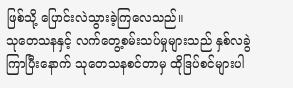ဖြစ်သို့ ပြောင်းလဲသွားခဲ့ကြလေသည်။
သုတေသနနှင့် လက်တွေ့စမ်းသပ်မှုများသည် နှစ်လခွဲကြာပြီးနောက် သုတေသနစင်တာမှ ထိုဒြပ်စင်များပါ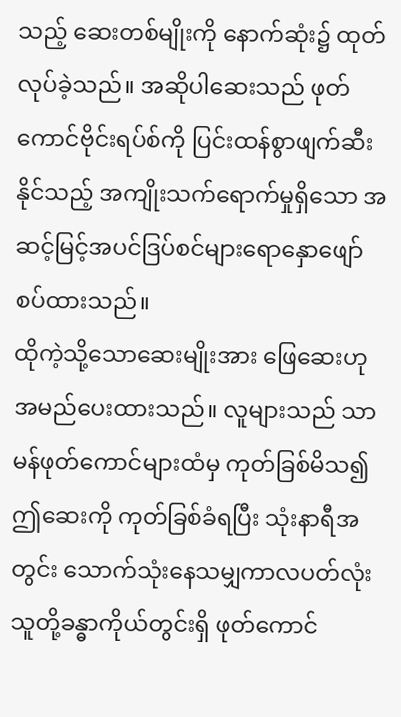သည့် ဆေးတစ်မျိုးကို နောက်ဆုံး၌ ထုတ်လုပ်ခဲ့သည်။ အဆိုပါဆေးသည် ဖုတ်ကောင်ဗိုင်းရပ်စ်ကို ပြင်းထန်စွာဖျက်ဆီးနိုင်သည့် အကျိုးသက်ရောက်မှုရှိသော အဆင့်မြင့်အပင်ဒြပ်စင်များရောနှောဖျော်စပ်ထားသည်။
ထိုကဲ့သို့သောဆေးမျိုးအား ဖြေဆေးဟု အမည်ပေးထားသည်။ လူများသည် သာမန်ဖုတ်ကောင်များထံမှ ကုတ်ခြစ်မိသ၍ ဤဆေးကို ကုတ်ခြစ်ခံရပြီး သုံးနာရီအတွင်း သောက်သုံးနေသမျှကာလပတ်လုံး သူတို့ခန္ဓာကိုယ်တွင်းရှိ ဖုတ်ကောင်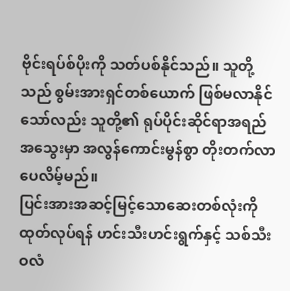ဗိုင်းရပ်စ်ပိုးကို သတ်ပစ်နိုင်သည်။ သူတို့သည် စွမ်းအားရှင်တစ်ယောက် ဖြစ်မလာနိုင်သော်လည်း သူတို့၏ ရုပ်ပိုင်းဆိုင်ရာအရည်အသွေးမှာ အလွန်ကောင်းမွန်စွာ တိုးတက်လာပေလိမ့်မည်။
ပြင်းအားအဆင့်မြင့်သောဆေးတစ်လုံးကို ထုတ်လုပ်ရန် ဟင်းသီးဟင်းရွက်နှင့် သစ်သီးဝလံ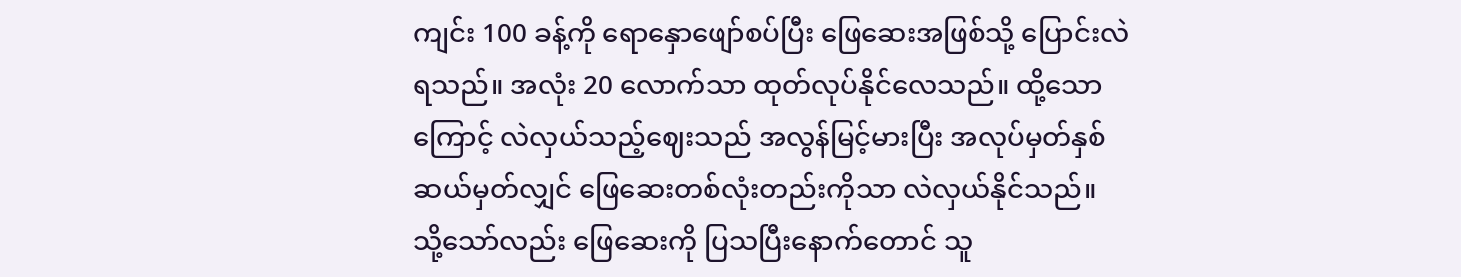ကျင်း 100 ခန့်ကို ရောနှောဖျော်စပ်ပြီး ဖြေဆေးအဖြစ်သို့ ပြောင်းလဲရသည်။ အလုံး 20 လောက်သာ ထုတ်လုပ်နိုင်လေသည်။ ထို့သောကြောင့် လဲလှယ်သည့်ဈေးသည် အလွန်မြင့်မားပြီး အလုပ်မှတ်နှစ်ဆယ်မှတ်လျှင် ဖြေဆေးတစ်လုံးတည်းကိုသာ လဲလှယ်နိုင်သည်။
သို့သော်လည်း ဖြေဆေးကို ပြသပြီးနောက်တောင် သူ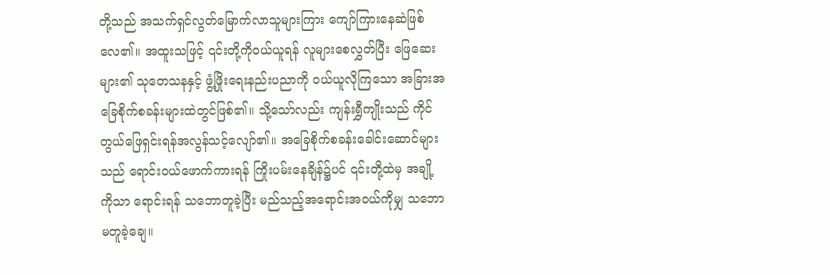တို့သည် အသက်ရှင်လွတ်မြောက်လာသူများကြား ကျော်ကြားနေဆဲဖြစ်လေ၏။ အထူးသဖြင့် ၎င်းတို့ကိုဝယ်ယူရန် လူများစေလွှတ်ပြီး ဖြေဆေးများ၏ သုတေသနနှင့် ဖွံ့ဖြိုးရေးနည်းပညာကို ဝယ်ယူလိုကြသော အခြားအခြေစိုက်စခန်းများထဲတွင်ဖြစ်၏။ သို့သော်လည်း ကျန်းရွှီကျိုးသည် ကိုင်တွယ်ဖြေရှင်းရန်အလွန်သင့်လျော်၏။ အခြေစိုက်စခန်းခေါင်းဆောင်များသည် ရောင်းဝယ်ဖောက်ကားရန် ကြိုးပမ်းနေချိန်၌ပင် ၎င်းတို့ထဲမှ အချို့ကိုသာ ရောင်းရန် သဘောတူခဲ့ပြီး မည်သည့်အရောင်းအ၀ယ်ကိုမျှ သဘောမတူခဲ့ချေ။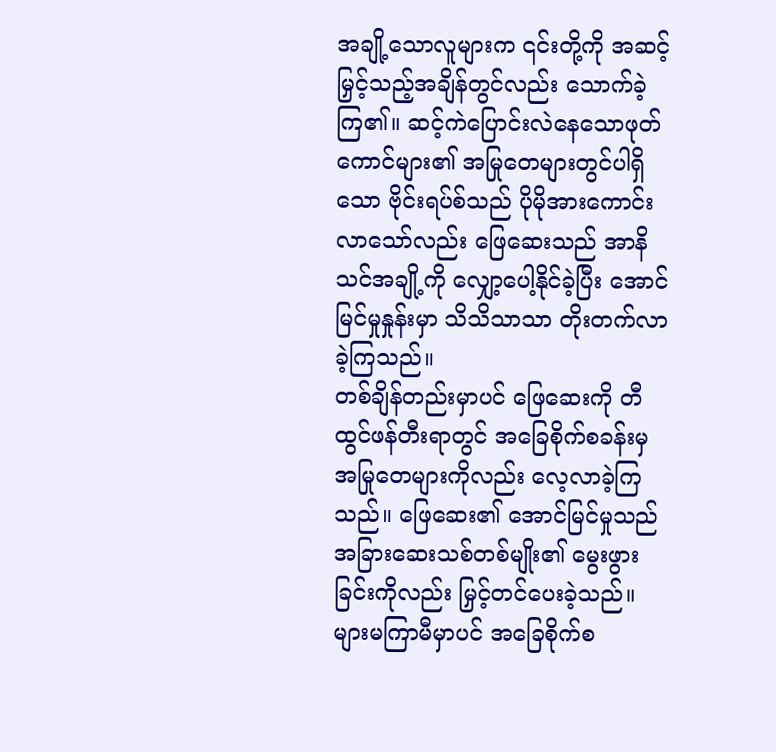အချို့သောလူများက ၎င်းတို့ကို အဆင့်မြှင့်သည့်အချိန်တွင်လည်း သောက်ခဲ့ကြ၏။ ဆင့်ကဲပြောင်းလဲနေသောဖုတ်ကောင်များ၏ အမြုတေများတွင်ပါရှိသော ဗိုင်းရပ်စ်သည် ပိုမိုအားကောင်းလာသော်လည်း ဖြေဆေးသည် အာနိသင်အချို့ကို လျှော့ပေါ့နိုင်ခဲ့ပြီး အောင်မြင်မှုနှုန်းမှာ သိသိသာသာ တိုးတက်လာခဲ့ကြသည်။
တစ်ချိန်တည်းမှာပင် ဖြေဆေးကို တီထွင်ဖန်တီးရာတွင် အခြေစိုက်စခန်းမှ အမြုတေများကိုလည်း လေ့လာခဲ့ကြသည်။ ဖြေဆေး၏ အောင်မြင်မှုသည် အခြားဆေးသစ်တစ်မျိုး၏ မွေးဖွားခြင်းကိုလည်း မြှင့်တင်ပေးခဲ့သည်။
များမကြာမီမှာပင် အခြေစိုက်စ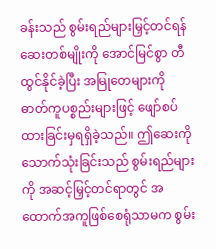ခန်းသည် စွမ်းရည်များမြှင့်တင်ရန် ဆေးတစ်မျိုးကို အောင်မြင်စွာ တီထွင်နိုင်ခဲ့ပြီး အမြုတေများကို ဓာတ်ကူပစ္စည်းများဖြင့် ဖျော်စပ်ထားခြင်းမှရရှိခဲ့သည်။ ဤဆေးကို သောက်သုံးခြင်းသည် စွမ်းရည်များကို အဆင့်မြှင့်တင်ရာတွင် အထောက်အကူဖြစ်စေရုံသာမက စွမ်း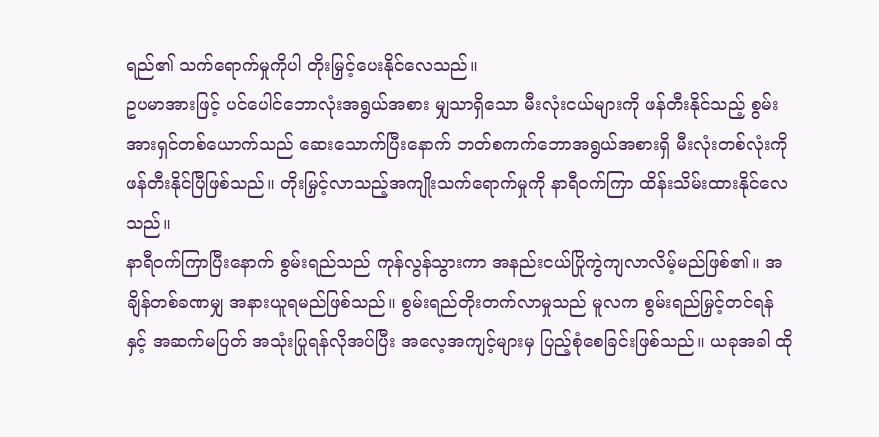ရည်၏ သက်ရောက်မှုကိုပါ တိုးမြှင့်ပေးနိုင်လေသည်။
ဥပမာအားဖြင့် ပင်ပေါင်ဘောလုံးအရွယ်အစား မျှသာရှိသော မီးလုံးငယ်များကို ဖန်တီးနိုင်သည့် စွမ်းအားရှင်တစ်ယောက်သည် ဆေးသောက်ပြီးနောက် ဘတ်စကက်ဘောအရွယ်အစားရှိ မီးလုံးတစ်လုံးကို ဖန်တီးနိုင်ပြီဖြစ်သည်။ တိုးမြှင့်လာသည့်အကျိုးသက်ရောက်မှုကို နာရီဝက်ကြာ ထိန်းသိမ်းထားနိုင်လေသည်။
နာရီဝက်ကြာပြီးနောက် စွမ်းရည်သည် ကုန်လွန်သွားကာ အနည်းငယ်ပြိုကွဲကျလာလိမ့်မည်ဖြစ်၏။ အချိန်တစ်ခဏမျှ အနားယူရမည်ဖြစ်သည်။ စွမ်းရည်တိုးတက်လာမှုသည် မူလက စွမ်းရည်မြှင့်တင်ရန်နှင့် အဆက်မပြတ် အသုံးပြုရန်လိုအပ်ပြီး အလေ့အကျင့်များမှ ပြည့်စုံစေခြင်းဖြစ်သည်။ ယခုအခါ ထို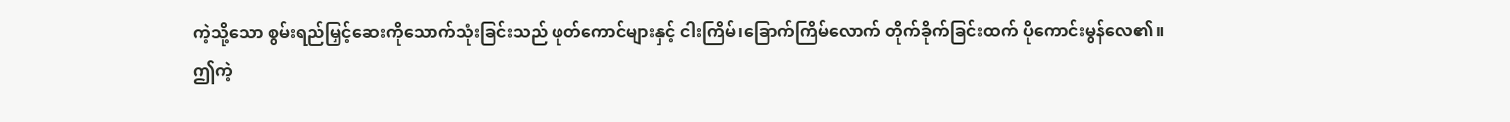ကဲ့သို့သော စွမ်းရည်မြှင့်ဆေးကိုသောက်သုံးခြင်းသည် ဖုတ်ကောင်များနှင့် ငါးကြိမ်၊ခြောက်ကြိမ်လောက် တိုက်ခိုက်ခြင်းထက် ပိုကောင်းမွန်လေ၏။
ဤကဲ့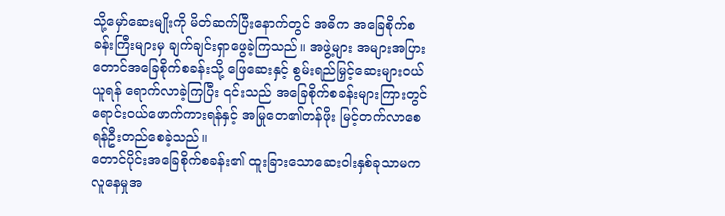သို့မှော်ဆေးမျိုးကို မိတ်ဆက်ပြီးနောက်တွင် အဓိက အခြေစိုက်စခန်းကြီးများမှ ချက်ချင်းရှာဖွေခဲ့ကြသည်။ အဖွဲ့များ အများအပြား တောင်အခြေစိုက်စခန်းသို့ ဖြေဆေးနှင့် စွမ်းရည်မြှင့်ဆေးများဝယ်ယူရန် ရောက်လာခဲ့ကြပြီး ၎င်းသည် အခြေစိုက်စခန်းများကြားတွင် ရောင်းဝယ်ဖောက်ကားရန်နှင့် အမြုတေ၏တန်ဖိုး မြင့်တက်လာစေရန်ဦးတည်စေခဲ့သည်။
တောင်ပိုင်းအခြေစိုက်စခန်း၏ ထူးခြားသောဆေးဝါးနှစ်ခုသာမက လူနေမှုအ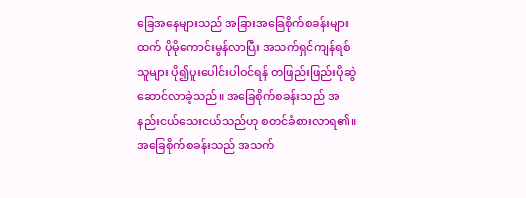ခြေအနေများသည် အခြားအခြေစိုက်စခန်းများထက် ပိုမိုကောင်းမွန်လာပြီး အသက်ရှင်ကျန်ရစ်သူများ ပို၍ပူးပေါင်းပါဝင်ရန် တဖြည်းဖြည်းပိုဆွဲဆောင်လာခဲ့သည်။ အခြေစိုက်စခန်းသည် အနည်းငယ်သေးငယ်သည်ဟု စတင်ခံစားလာရ၏။ အခြေစိုက်စခန်းသည် အသက်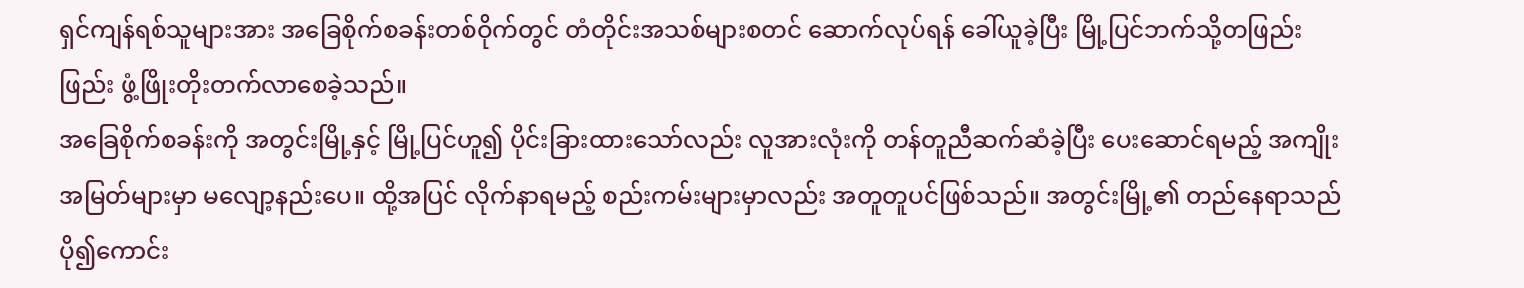ရှင်ကျန်ရစ်သူများအား အခြေစိုက်စခန်းတစ်ဝိုက်တွင် တံတိုင်းအသစ်များစတင် ဆောက်လုပ်ရန် ခေါ်ယူခဲ့ပြီး မြို့ပြင်ဘက်သို့တဖြည်းဖြည်း ဖွံ့ဖြိုးတိုးတက်လာစေခဲ့သည်။
အခြေစိုက်စခန်းကို အတွင်းမြို့နှင့် မြို့ပြင်ဟူ၍ ပိုင်းခြားထားသော်လည်း လူအားလုံးကို တန်တူညီဆက်ဆံခဲ့ပြီး ပေးဆောင်ရမည့် အကျိုးအမြတ်များမှာ မလျော့နည်းပေ။ ထို့အပြင် လိုက်နာရမည့် စည်းကမ်းများမှာလည်း အတူတူပင်ဖြစ်သည်။ အတွင်းမြို့၏ တည်နေရာသည် ပို၍ကောင်း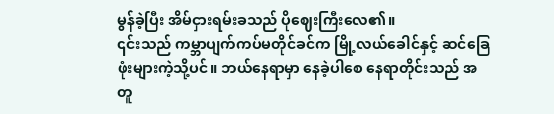မွန်ခဲ့ပြီး အိမ်ငှားရမ်းခသည် ပိုဈေးကြီးလေ၏။
၎င်းသည် ကမ္ဘာပျက်ကပ်မတိုင်ခင်က မြို့လယ်ခေါင်နှင့် ဆင်ခြေဖုံးများကဲ့သို့ပင်။ ဘယ်နေရာမှာ နေခဲ့ပါစေ နေရာတိုင်းသည် အတူ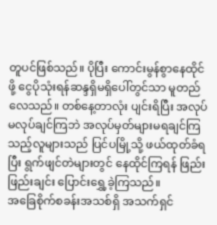တူပင်ဖြစ်သည်။ ပိုပြီး ကောင်းမွန်စွာနေထိုင်ဖို့ ငွေပိုသုံးရန်ဆန္ဒရှိမရှိပေါ်တွင်သာ မူတည်လေသည်။ တစ်နေ့တာလုံး ပျင်းရိပြီး အလုပ်မလုပ်ချင်ကြဘဲ အလုပ်မှတ်များမရချင်ကြသည့်လူများသည် ပြင်ပမြို့သို့ ဖယ်ထုတ်ခံရပြီး ရွက်ဖျင်တဲများတွင် နေထိုင်ကြရန် ဖြည်းဖြည်းချင်း ပြောင်းရွှေ့ခဲ့ကြသည်။
အခြေစိုက်စခန်းအသစ်ရှိ အသက်ရှင်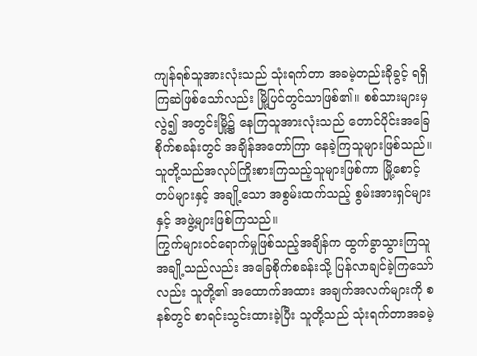ကျန်ရစ်သူအားလုံးသည် သုံးရက်တာ အခမဲ့တည်းခိုခွင့် ရရှိကြဆဲဖြစ်သော်လည်း မြို့ပြင်တွင်သာဖြစ်၏။ စစ်သားများမှလွဲ၍ အတွင်းမြို့၌ နေကြသူအားလုံးသည် တောင်ပိုင်းအခြေစိုက်စခန်းတွင် အချိန်အတော်ကြာ နေခဲ့ကြသူများဖြစ်သည်။ သူတို့သည်အလုပ်ကြိုးစားကြသည့်သူများဖြစ်ကာ မြို့စောင့်တပ်များနှင့် အချို့သော အစွမ်းထက်သည့် စွမ်းအားရှင်များနှင့် အဖွဲ့များဖြစ်ကြသည်။
ကြွက်များ၀င်ရောက်မှုဖြစ်သည့်အချိန်က ထွက်ခွာသွားကြသူအချို့သည်လည်း အခြေစိုက်စခန်းသို့ ပြန်လာချင်ခဲ့ကြသော်လည်း သူတို့၏ အထောက်အထား အချက်အလက်များကို စနစ်တွင် စာရင်းသွင်းထားခဲ့ပြီး သူတို့သည် သုံးရက်တာအခမဲ့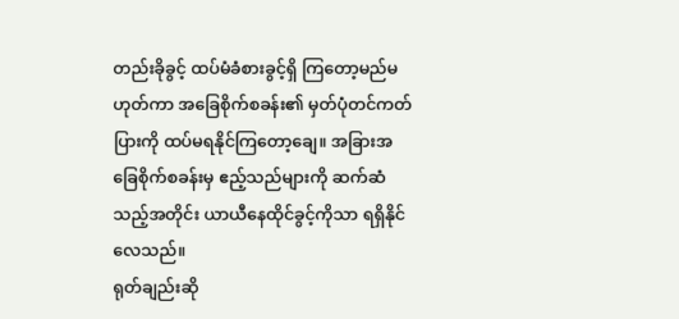တည်းခိုခွင့် ထပ်မံခံစားခွင့်ရှိ ကြတော့မည်မဟုတ်ကာ အခြေစိုက်စခန်း၏ မှတ်ပုံတင်ကတ်ပြားကို ထပ်မရနိုင်ကြတော့ချေ။ အခြားအခြေစိုက်စခန်းမှ ဧည့်သည်များကို ဆက်ဆံသည့်အတိုင်း ယာယီနေထိုင်ခွင့်ကိုသာ ရရှိနိုင်လေသည်။
ရုတ်ချည်းဆို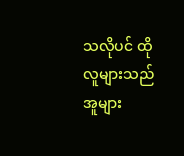သလိုပင် ထိုလူများသည် အူများ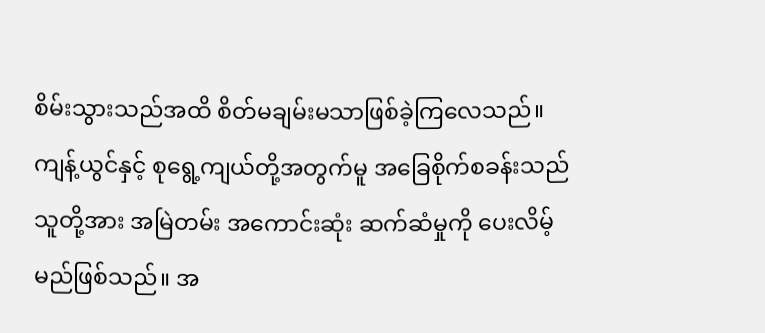စိမ်းသွားသည်အထိ စိတ်မချမ်းမသာဖြစ်ခဲ့ကြလေသည်။
ကျန့်ယွင်နှင့် စုရွေ့ကျယ်တို့အတွက်မူ အခြေစိုက်စခန်းသည် သူတို့အား အမြဲတမ်း အကောင်းဆုံး ဆက်ဆံမှုကို ပေးလိမ့်မည်ဖြစ်သည်။ အ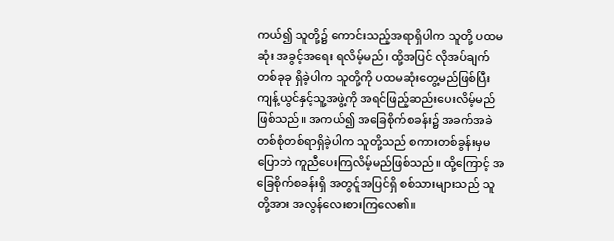ကယ်၍ သူတို့၌ ကောင်းသည့်အရာရှိပါက သူတို့ ပထမဆုံး အခွင့်အရေး ရလိမ့်မည်၊ ထို့အပြင် လိုအပ်ချက် တစ်ခုခု ရှိခဲ့ပါက သူတို့ကို ပထမဆုံးတွေ့မည်ဖြစ်ပြီး ကျန့်ယွင်နှင့်သူ့အဖွဲ့ကို အရင်ဖြည့်ဆည်းပေးလိမ့်မည်ဖြစ်သည်။ အကယ်၍ အခြေစိုက်စခန်း၌ အခက်အခဲတစ်စုံတစ်ရာရှိခဲ့ပါက သူတို့သည် စကားတစ်ခွန်းမှမပြောဘဲ ကူညီပေးကြလိမ့်မည်ဖြစ်သည်။ ထို့ကြောင့် အခြေစိုက်စခန်းရှိ အတွင်ူအပြင်ရှိ စစ်သားများသည် သူတို့အား အလွန်လေးစားကြလေ၏။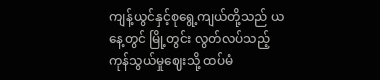ကျန့်ယွင်နှင့်စုရွေ့ကျယ်တို့သည် ယနေ့တွင် မြို့တွင်း လွတ်လပ်သည့်ကုန်သွယ်မှုဈေးသို့ ထပ်မံ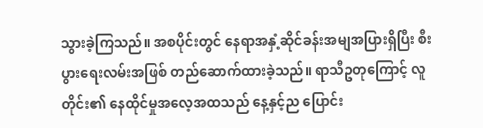သွားခဲ့ကြသည်။ အစပိုင်းတွင် နေရာအနှံ့ဆိုင်ခန်းအမျအပြားရှိပြီး စီးပွားရေးလမ်းအဖြစ် တည်ဆောက်ထားခဲ့သည်။ ရာသီဥတုကြောင့် လူတိုင်း၏ နေထိုင်မှုအလေ့အထသည် နေ့နှင့်ည ပြောင်း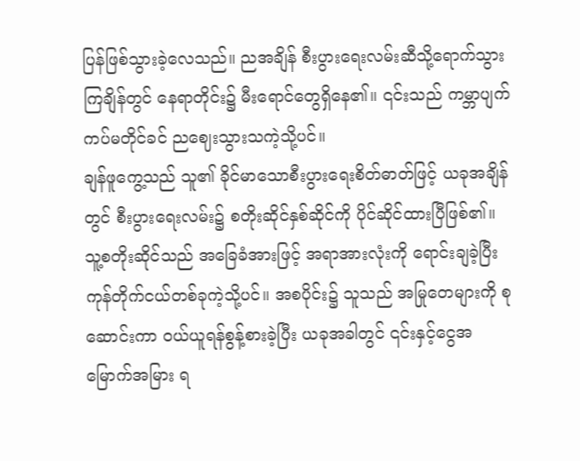ပြန်ဖြစ်သွားခဲ့လေသည်။ ညအချိန် စီးပွားရေးလမ်းဆီသို့ရောက်သွားကြချိန်တွင် နေရာတိုင်း၌ မီးရောင်တွေရှိနေ၏။ ၎င်းသည် ကမ္ဘာပျက်ကပ်မတိုင်ခင် ညဈေးသွားသကဲ့သို့ပင်။
ချန်ဖူကွေ့သည် သူ၏ ခိုင်မာသောစီးပွားရေးစိတ်ဓာတ်ဖြင့် ယခုအချိန်တွင် စီးပွားရေးလမ်း၌ စတိုးဆိုင်နှစ်ဆိုင်ကို ပိုင်ဆိုင်ထားပြီဖြစ်၏။ သူ့စတိုးဆိုင်သည် အခြေခံအားဖြင့် အရာအားလုံးကို ရောင်းချခဲ့ပြီး ကုန်တိုက်ငယ်တစ်ခုကဲ့သို့ပင်။ အစပိုင်း၌ သူသည် အမြုတေများကို စုဆောင်းကာ ဝယ်ယူရန်စွန့်စားခဲ့ပြီး ယခုအခါတွင် ၎င်းနှင့်ငွေအမြောက်အမြား ရ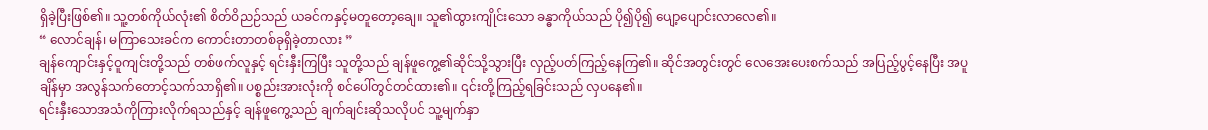ရှိခဲ့ပြီးဖြစ်၏။ သူ့တစ်ကိုယ်လုံး၏ စိတ်ဝိညဉ်သည် ယခင်ကနှင့်မတူတော့ချေ။ သူ၏ထွားကျိုင်းသော ခန္ဓာကိုယ်သည် ပို၍ပို၍ ပျော့ပျောင်းလာလေ၏။
“ လောင်ချန်၊ မကြာသေးခင်က ကောင်းတာတစ်ခုရှိခဲ့တာလား ”
ချန်ကျောင်းနှင့်ဝူကျင်းတို့သည် တစ်ဖက်လူနှင့် ရင်းနှီးကြပြီး သူတို့သည် ချန်ဖူကွေ့၏ဆိုင်သို့သွားပြီး လှည့်ပတ်ကြည့်နေကြ၏။ ဆိုင်အတွင်းတွင် လေအေးပေးစက်သည် အပြည့်ပွင့်နေပြီး အပူချိန်မှာ အလွန်သက်တောင့်သက်သာရှိ၏။ ပစ္စည်းအားလုံးကို စင်ပေါ်တွင်တင်ထား၏။ ၎င်းတို့ကြည့်ရခြင်းသည် လှပနေ၏။
ရင်းနှီးသောအသံကိုကြားလိုက်ရသည်နှင့် ချန်ဖူကွေ့သည် ချက်ချင်းဆိုသလိုပင် သူ့မျက်နှာ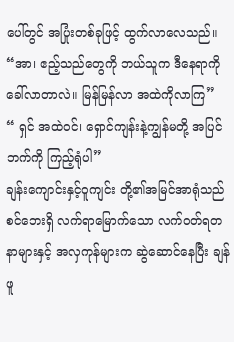ပေါ်တွင် အပြုံးတစ်ခုဖြင့် ထွက်လာလေသည်။
“အာ၊ ဧည့်သည်တွေကို ဘယ်သူက ဒီနေရာကိုခေါ်လာတာလဲ။ မြန်မြန်လာ အထဲကိုလာကြ”
“ ရှင် အထဲ၀င်၊ ရှောင်ကျန်းနဲ့ကျွန်မတို့ အပြင်ဘက်ကို ကြည့်ရုံပါ”
ချန်းကျောင်းနှင့်ဝူကျင်း တို့၏အမြင်အာရုံသည် စင်ဘေးရှိ လက်ရာမြောက်သော လက်ဝတ်ရတနာများနှင့် အလှကုန်များက ဆွဲဆောင်နေပြီး ချန်ဖူ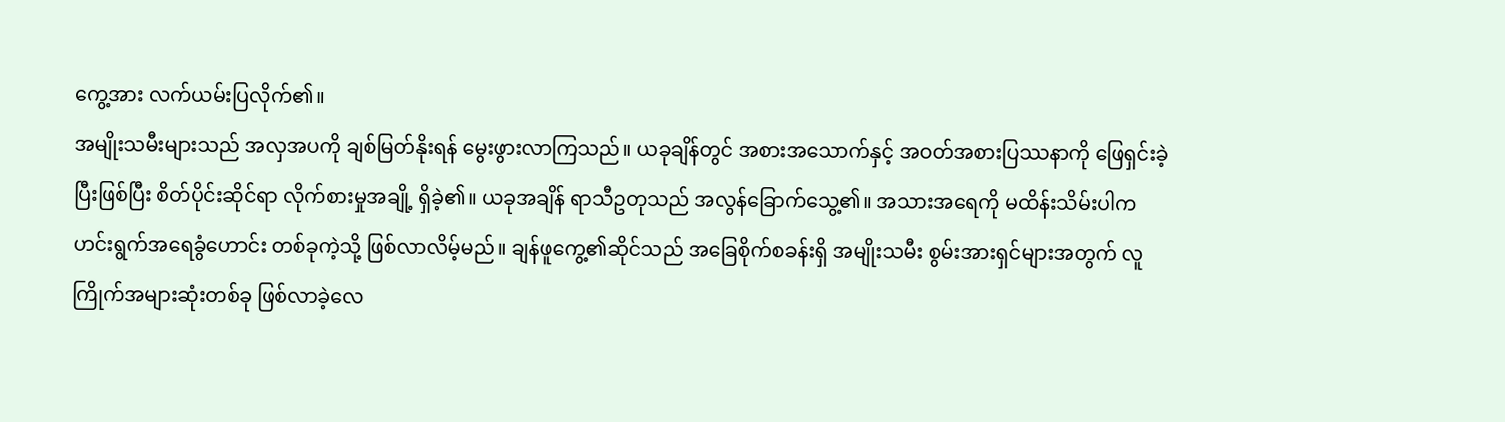ကွေ့အား လက်ယမ်းပြလိုက်၏။
အမျိုးသမီးများသည် အလှအပကို ချစ်မြတ်နိုးရန် မွေးဖွားလာကြသည်။ ယခုချိန်တွင် အစားအသောက်နှင့် အဝတ်အစားပြဿနာကို ဖြေရှင်းခဲ့ပြီးဖြစ်ပြီး စိတ်ပိုင်းဆိုင်ရာ လိုက်စားမှုအချို့ ရှိခဲ့၏။ ယခုအချိန် ရာသီဥတုသည် အလွန်ခြောက်သွေ့၏။ အသားအရေကို မထိန်းသိမ်းပါက ဟင်းရွက်အရေခွံဟောင်း တစ်ခုကဲ့သို့ ဖြစ်လာလိမ့်မည်။ ချန်ဖူကွေ့၏ဆိုင်သည် အခြေစိုက်စခန်းရှိ အမျိုးသမီး စွမ်းအားရှင်များအတွက် လူကြိုက်အများဆုံးတစ်ခု ဖြစ်လာခဲ့လေ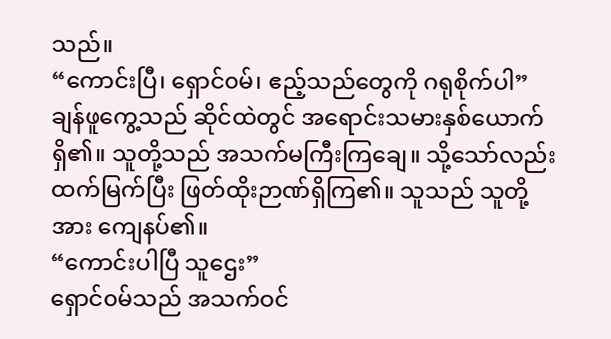သည်။
“ကောင်းပြီ၊ ရှောင်၀မ်၊ ဧည့်သည်တွေကို ဂရုစိုက်ပါ”
ချန်ဖူကွေ့သည် ဆိုင်ထဲတွင် အရောင်းသမားနှစ်ယောက်ရှိ၏။ သူတို့သည် အသက်မကြီးကြချေ။ သို့သော်လည်း ထက်မြက်ပြီး ဖြတ်ထိုးဉာဏ်ရှိကြ၏။ သူသည် သူတို့အား ကျေနပ်၏။
“ကောင်းပါပြီ သူဌေး”
ရှောင်၀မ်သည် အသက်ဝင်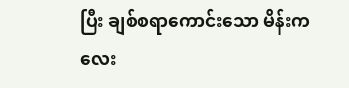ပြီး ချစ်စရာကောင်းသော မိန်းကလေး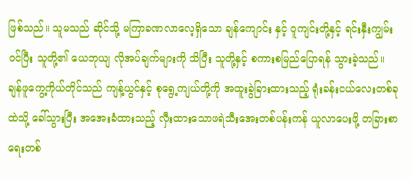ဖြစ်သည်။ သူမသည် ဆိုင်သို့ မကြာခဏလာလေ့ရှိသော ချန်ကျောင်း နှင့် ဝူကျင်းတို့နှင့် ရင်းနှီးကျွမ်းဝင်ပြီး သူတို့၏ ယေဘုယျ လိုအပ်ချက်များကို သိပြီး သူတို့နှင့် စကားစမြည်ပြောရန် သွားခဲ့သည်။
ချန်ဖူကွေ့ကိုယ်တိုင်သည် ကျန့်ယွင်နှင့် စုရွေ့ကျယ်တို့ကို အထူးခွဲခြားထားသည့် ရုံးခန်းငယ်လေးတစ်ခုထဲသို့ ခေါ်သွားပြီး အအေးခံထားသည့် လှီးထားသောဖရဲသီးအေးတစ်ပန်းကန် ယူလာပေးဖို့ တခြားစာရေးတစ်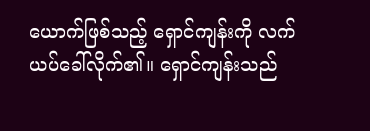ယောက်ဖြစ်သည့် ရှောင်ကျန်းကို လက်ယပ်ခေါ်လိုက်၏။ ရှောင်ကျန်းသည်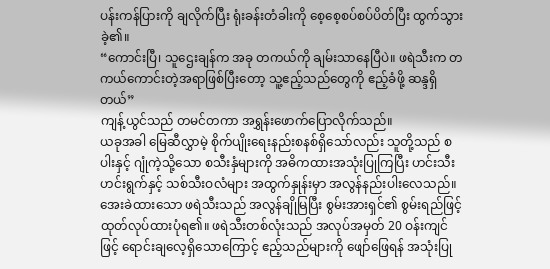ပန်းကန်ပြားကို ချလိုက်ပြီး ရုံးခန်းတံခါးကို စေ့စေ့စပ်စပ်ပိတ်ပြီး ထွက်သွားခဲ့၏။
“ကောင်းပြီ၊ သူဌေးချန်က အခု တကယ်ကို ချမ်းသာနေပြီပဲ။ ဖရဲသီးက တကယ်ကောင်းတဲ့အရာဖြစ်ပြီးတော့ သူ့ဧည့်သည်တွေကို ဧည့်ခံဖို့ ဆန္ဒရှိတယ်”
ကျန့်ယွင်သည် တမင်တကာ အရွှန်းဖောက်ပြောလိုက်သည်။
ယခုအခါ မြေဆီလွှာမဲ့ စိုက်ပျိုးရေးနည်းစနစ်ရှိသော်လည်း သူတို့သည် စပါးနှင့် ဂျုံကဲ့သို့သော စသီးနှံများကို အဓိကထားအသုံးပြုကြပြီး ဟင်းသီးဟင်းရွက်နှင့် သစ်သီးဝလံများ အထွက်နှုန်းမှာ အလွန်နည်းပါးလေသည်။
အေးခဲထားသော ဖရဲသီးသည် အလွန်ချိုမြပြီး စွမ်းအားရှင်၏ စွမ်းရည်ဖြင့် ထုတ်လုပ်ထားပုံရ၏။ ဖရဲသီးတစ်လုံးသည် အလုပ်အမှတ် 20 ဝန်းကျင်ဖြင့် ရောင်းချလေ့ရှိသောကြောင့် ဧည့်သည်များကို ဖျော်ဖြေရန် အသုံးပြု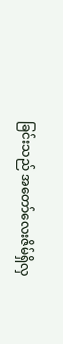ခြင်းသည် အတော်လေးဇိမ်ရှိလှ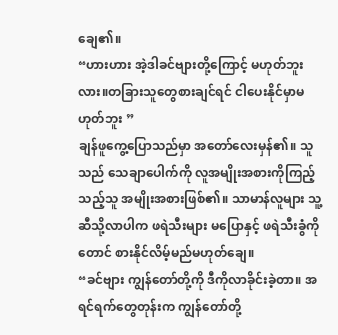ချေ၏။
“ဟားဟား အဲ့ဒါခင်ဗျားတို့ကြောင့် မဟုတ်ဘူးလား။တခြားသူတွေစားချင်ရင် ငါပေးနိုင်မှာမဟုတ်ဘူး ”
ချန်ဖူကွေ့ပြောသည်မှာ အတော်လေးမှန်၏။ သူသည် သေချာပေါက်ကို လူအမျိုးအစားကိုကြည့်သည့်သူ အမျိုးအစားဖြစ်၏။ သာမာန်လူများ သူ့ဆီသို့လာပါက ဖရဲသီးများ မပြောနှင့် ဖရဲသီးခွံကိုတောင် စားနိုင်လိမ့်မည်မဟုတ်ချေ။
“ခင်ဗျား ကျွန်တော်တို့ကို ဒီကိုလာခိုင်းခဲ့တာ။ အရင်ရက်တွေတုန်းက ကျွန်တော်တို့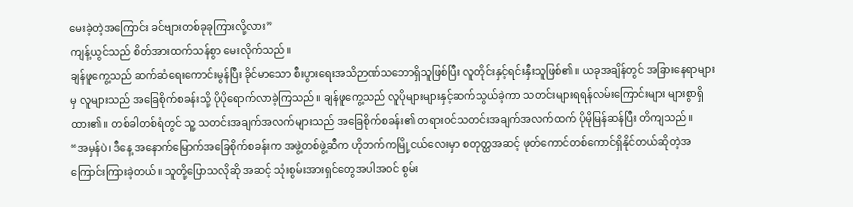မေးခဲ့တဲ့အကြောင်း ခင်ဗျားတစ်ခုခုကြားလို့လား”
ကျန့်ယွင်သည် စိတ်အားထက်သန်စွာ မေးလိုက်သည်။
ချန်ဖူကွေ့သည် ဆက်ဆံရေးကောင်းမွန်ပြီး ခိုင်မာသော စီးပွားရေးအသိဉာဏ်သဘောရှိသူဖြစ်ပြီး လူတိုင်းနှင့်ရင်းနှီးသူဖြစ်၏။ ယခုအချိန်တွင် အခြားနေရာများမှ လူများသည် အခြေစိုက်စခန်းသို့ ပိုပိုရောက်လာခဲ့ကြသည်။ ချန်ဖူကွေ့သည် လူပိုများများနှင့်ဆက်သွယ်ခဲ့ကာ သတင်းများရရန်လမ်းကြောင်းများ များစွာရှိထား၏။ တစ်ခါတစ်ရံတွင် သူ့ သတင်းအချက်အလက်များသည် အခြေစိုက်စခန်း၏ တရား၀င်သတင်းအချက်အလက်ထက် ပိုမိုမြန်ဆန်ပြီး တိကျသည်။
“အမှန်ပဲ၊ ဒီနေ့ အနောက်မြောက်အခြေစိုက်စခန်းက အဖွဲ့တစ်ဖွဲ့ဆီက ဟိုဘက်ကမြို့ငယ်လေးမှာ စတုတ္ထအဆင့် ဖုတ်ကောင်တစ်ကောင်ရှိနိုင်တယ်ဆိုတဲ့အကြောင်းကြားခဲ့တယ်။ သူတို့ပြောသလိုဆို အဆင့် သုံးစွမ်းအားရှင်တွေအပါအ၀င် စွမ်း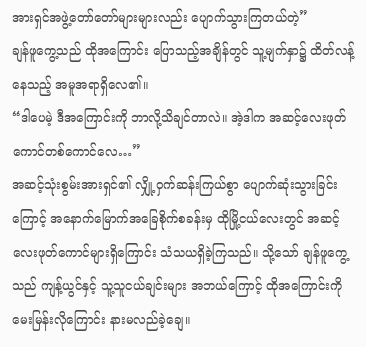အားရှင်အဖွဲ့တော်တော်များများလည်း ပျောက်သွားကြတယ်တဲ့”
ချန်ဖူကွေ့သည် ထိုအကြောင်း ပြောသည့်အချိန်တွင် သူ့မျက်နှာ၌ ထိတ်လန့်နေသည့် အမူအရာရှိလေ၏။
“ဒါပေမဲ့ ဒီအကြောင်းကို ဘာလို့သိချင်တာလဲ။ အဲ့ဒါက အဆင့်လေးဖုတ်ကောင်တစ်ကောင်လေ…”
အဆင့်သုံးစွမ်းအားရှင်၏ လျှို့ဝှက်ဆန်းကြယ်စွာ ပျောက်ဆုံးသွားခြင်းကြောင့် အနောက်မြောက်အခြေစိုက်စခန်းမှ ထိုမြို့ငယ်လေးတွင် အဆင့် လေးဖုတ်ကောင်များရှိကြောင်း သံသယရှိခဲ့ကြသည်။ သို့သော် ချန်ဖူကွေ့သည် ကျန့်ယွင်နှင့် သူ့သူငယ်ချင်းများ အဘယ်ကြောင့် ထိုအကြောင်းကို မေးမြန်းလိုကြောင်း နားမလည်ခဲ့ချေ။